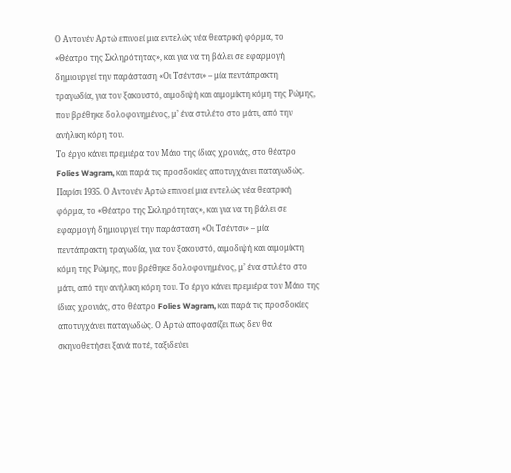Ο Αντονέν Αρτώ επινοεί μια εντελώς νέα θεατρική φόρμα, το «Θέατρο της Σκληρότητας», και για να τη βάλει σε εφαρμογή δημιουργεί την παράσταση «Οι Τσέντσι» – μία πεντάπρακτη τραγωδία, για τον ξακουστό, αιμοδιψή και αιμομίκτη κόμη της Ρώμης, που βρέθηκε δολοφονημένος, μ’ ένα στιλέτο στο μάτι, από την ανήλικη κόρη του.
Το έργο κάνει πρεμιέρα τον Μάιο της ίδιας χρονιάς, στο θέατρο Folies Wagram, και παρά τις προσδοκίες αποτυγχάνει παταγωδώς.
Παρίσι 1935. Ο Αντονέν Αρτώ επινοεί μια εντελώς νέα θεατρική φόρμα, το «Θέατρο της Σκληρότητας», και για να τη βάλει σε εφαρμογή δημιουργεί την παράσταση «Οι Τσέντσι» – μία πεντάπρακτη τραγωδία, για τον ξακουστό, αιμοδιψή και αιμομίκτη κόμη της Ρώμης, που βρέθηκε δολοφονημένος, μ’ ένα στιλέτο στο μάτι, από την ανήλικη κόρη του. Το έργο κάνει πρεμιέρα τον Μάιο της ίδιας χρονιάς, στο θέατρο Folies Wagram, και παρά τις προσδοκίες αποτυγχάνει παταγωδώς. Ο Αρτώ αποφασίζει πως δεν θα σκηνοθετήσει ξανά ποτέ, ταξιδεύει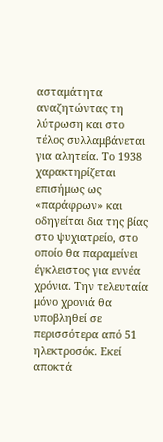ασταμάτητα αναζητώντας τη λύτρωση και στο τέλος συλλαμβάνεται για αλητεία. Το 1938 χαρακτηρίζεται επισήμως ως «παράφρων» και οδηγείται δια της βίας στο ψυχιατρείο, στο οποίο θα παραμείνει έγκλειστος για εννέα χρόνια. Την τελευταία μόνο χρονιά θα υποβληθεί σε περισσότερα από 51 ηλεκτροσόκ. Εκεί αποκτά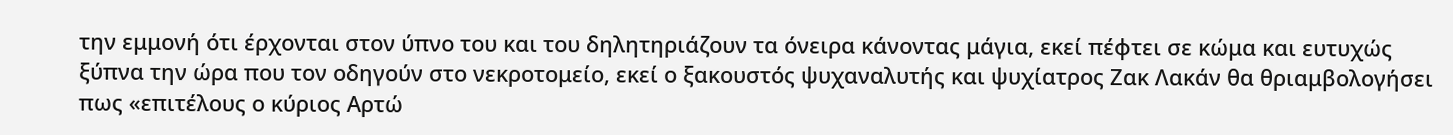την εμμονή ότι έρχονται στον ύπνο του και του δηλητηριάζουν τα όνειρα κάνοντας μάγια, εκεί πέφτει σε κώμα και ευτυχώς ξύπνα την ώρα που τον οδηγούν στο νεκροτομείο, εκεί ο ξακουστός ψυχαναλυτής και ψυχίατρος Ζακ Λακάν θα θριαμβολογήσει πως «επιτέλους ο κύριος Αρτώ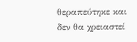θεραπεύτηκε και δεν θα χρειαστεί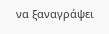να ξαναγράψει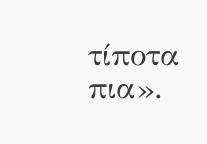τίποτα πια».